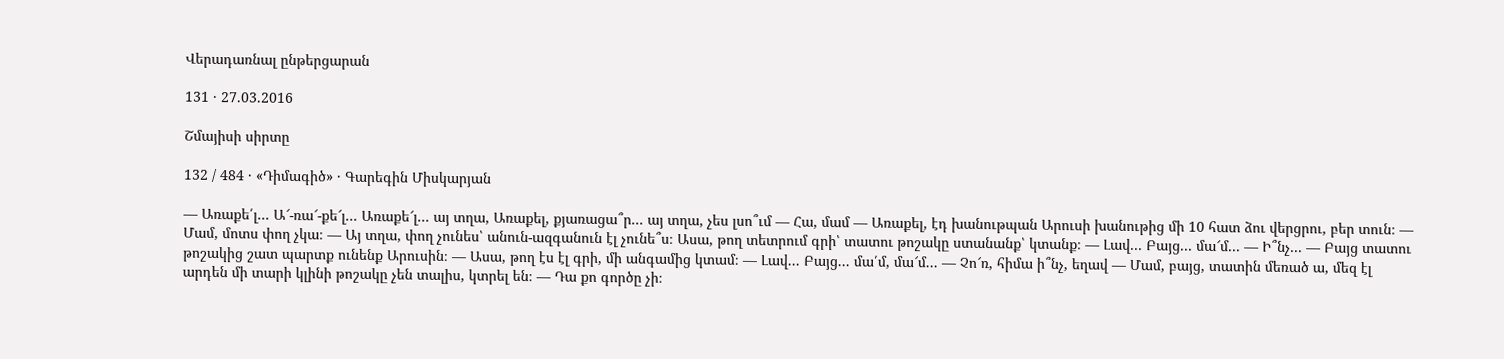Վերադառնալ ընթերցարան

131 · 27.03.2016

Շմայիսի սիրտը

132 / 484 · «Դիմագիծ» · Գարեգին Միսկարյան

— Առաքե՛լ... Ա՜-ռա՜-քե՜լ... Առաքե՜լ... այ տղա, Առաքել, քյառացա՞ր... այ տղա, չես լսո՞ւմ — Հա, մամ — Առաքել, էդ խանութպան Արուսի խանութից մի 10 հատ ձու վերցրու, բեր տուն։ — Մամ, մոտս փող չկա։ — Այ տղա, փող չունես՝ անուն-ազգանուն էլ չունե՞ս։ Ասա, թող տետրում գրի՝ տատու թոշակը ստանանք՝ կտանք։ — Լավ... Բայց... մա՜մ... — Ի՞նչ... — Բայց տատու թոշակից շատ պարտք ունենք Արուսին։ — Ասա, թող էս էլ գրի, մի անգամից կտամ։ — Լավ... Բայց... մա՛մ, մա՜մ... — Չո՜ռ, հիմա ի՞նչ, եղավ — Մամ, բայց, տատին մեռած ա, մեզ էլ արդեն մի տարի կլինի թոշակը չեն տալիս, կտրել են։ — Դա քո գործը չի։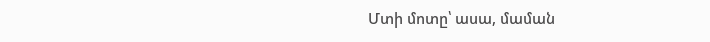Մտի մոտը՝ ասա, մաման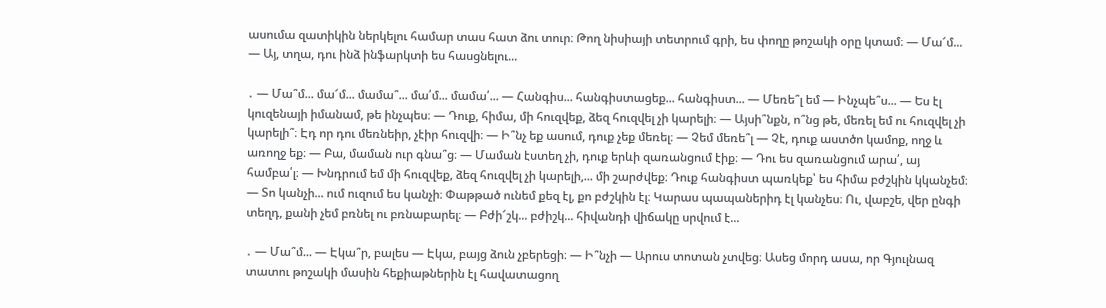ասումա զատիկին ներկելու համար տաս հատ ձու տուր։ Թող նիսիայի տետրում գրի, ես փողը թոշակի օրը կտամ։ — Մա՜մ... — Այ, տղա, դու ինձ ինֆարկտի ես հասցնելու...

․ — Մա՞մ... մա՜մ... մամա՞... մա՛մ... մամա՛... — Հանգիս... հանգիստացեք... հանգիստ... — Մեռե՞լ եմ — Ինչպե՞ս... — Ես էլ կուզենայի իմանամ, թե ինչպես։ — Դուք, հիմա, մի հուզվեք, ձեզ հուզվել չի կարելի։ — Այսի՞նքն, ո՞նց թե, մեռել եմ ու հուզվել չի կարելի՞։ Էդ որ դու մեռնեիր, չէիր հուզվի։ — Ի՞նչ եք ասում, դուք չեք մեռել։ — Չեմ մեռե՞լ — Չէ, դուք աստծո կամոք, ողջ և առողջ եք։ — Բա, մաման ուր գնա՞ց։ — Մաման էստեղ չի, դուք երևի զառանցում էիք։ — Դու ես զառանցում արա՛, այ համբա՛լ։ — Խնդրում եմ մի հուզվեք, ձեզ հուզվել չի կարելի,... մի շարժվեք։ Դուք հանգիստ պառկեք՝ ես հիմա բժշկին կկանչեմ։ — Տո կանչի... ում ուզում ես կանչի։ Փաթթած ունեմ քեզ էլ, քո բժշկին էլ։ Կարաս պապաներիդ էլ կանչես։ Ու, վաբշե, վեր ընգի տեղդ, քանի չեմ բռնել ու բռնաբարել։ — Բժի՜շկ... բժիշկ... հիվանդի վիճակը սրվում է...

․ — Մա՞մ... — Էկա՞ր, բալես — Էկա, բայց ձուն չբերեցի։ — Ի՞նչի — Արուս տոտան չտվեց։ Ասեց մորդ ասա, որ Գյուլնազ տատու թոշակի մասին հեքիաթներին էլ հավատացող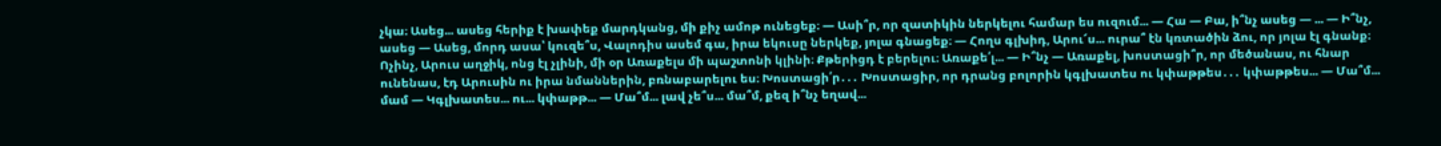չկա։ Ասեց... ասեց հերիք է խափեք մարդկանց, մի քիչ ամոթ ունեցեք։ — Ասի՞ր, որ զատիկին ներկելու համար ես ուզում... — Հա — Բա, ի՞նչ ասեց — ... — Ի՞նչ, ասեց — Ասեց, մորդ ասա՝ կուզե՞ս, Վալոդիս ասեմ գա, իրա եկուսը ներկեք, յոլա գնացեք։ — Հողս գլխիդ, Արու՜ս... ուրա՞ էն կռտածին ձու, որ յոլա էլ գնանք։ Ոչինչ, Արուս աղջիկ, ոնց էլ չլինի, մի օր Առաքելս մի պաշտոնի կլինի։ Քթերիցդ է բերելու։ Առաքե՛լ... — Ի՞նչ — Առաքել, խոստացի՞ր, որ մեծանաս, ու հնար ունենաս, էդ Արուսին ու իրա նմաններին, բռնաբարելու ես։ Խոստացի՛ր․․․ Խոստացիր, որ դրանց բոլորին կգլխատես ու կփաթթես․․․ կփաթթես... — Մա՞մ... մամ — Կգլխատես... ու... կփաթթ... — Մա՞մ... լավ չե՞ս... մա՞մ, քեզ ի՞նչ եղավ...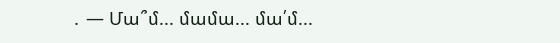․ — Մա՞մ... մամա... մա՛մ...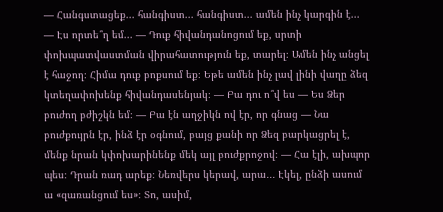— Հանգստացեք... հանգիստ... հանգիստ... ամեն ինչ կարգին է... — Էս որտե՞ղ եմ... — Դուք հիվանդանոցում եք, սրտի փոխպատվաստման վիրահատություն եք, տարել։ Ամեն ինչ անցել է հաջող։ Հիմա դուք բոքսում եք։ Եթե ամեն ինչ լավ լինի վաղը ձեզ կտեղափոխենք հիվանդասենյակ։ — Բա դու ո՞վ ես — Ես Ձեր բուժող բժիշկն եմ։ — Բա էն աղջիկն ով էր, որ գնաց — Նա բուժքույրն էր, ինձ էր օգնում, բայց քանի որ Ձեզ բարկացրել է, մենք նրան կփոխարինենք մեկ այլ բուժքրոջով։ — Հա էլի, ախպոր պես։ Դրան ռադ արեք։ Նեռվերս կերավ, արա․․․ Էկել, ընձի ասում ա «զառանցում ես»։ Տո, ասիմ,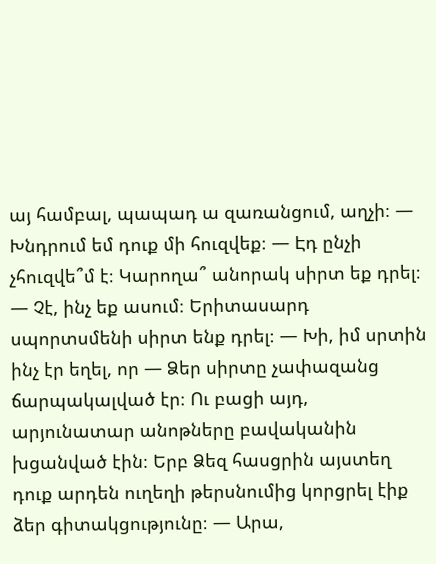այ համբալ, պապադ ա զառանցում, աղչի։ — Խնդրում եմ դուք մի հուզվեք։ — Էդ ընչի չհուզվե՞մ է։ Կարողա՞ անորակ սիրտ եք դրել։ — Չէ, ինչ եք ասում։ Երիտասարդ սպորտսմենի սիրտ ենք դրել։ — Խի, իմ սրտին ինչ էր եղել, որ — Ձեր սիրտը չափազանց ճարպակալված էր։ Ու բացի այդ, արյունատար անոթները բավականին խցանված էին։ Երբ Ձեզ հասցրին այստեղ դուք արդեն ուղեղի թերսնումից կորցրել էիք ձեր գիտակցությունը։ — Արա,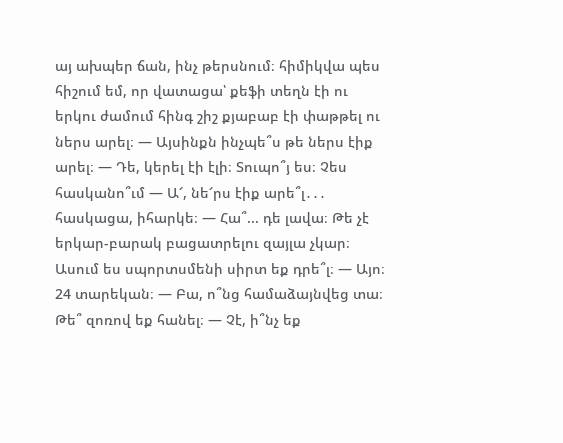այ ախպեր ճան, ինչ թերսնում։ հիմիկվա պես հիշում եմ, որ վատացա՝ քեֆի տեղն էի ու երկու ժամում հինգ շիշ քյաբաբ էի փաթթել ու ներս արել։ — Այսինքն ինչպե՞ս թե ներս էիք արել։ — Դե, կերել էի էլի։ Տուպո՞յ ես։ Չես հասկանո՞ւմ — Ա՜, նե՜րս էիք արե՞լ․․․ հասկացա, իհարկե։ — Հա՞... դե լավա։ Թե չէ երկար-բարակ բացատրելու զայլա չկար։ Ասում ես սպորտսմենի սիրտ եք դրե՞լ։ — Այո։ 24 տարեկան։ — Բա, ո՞նց համաձայնվեց տա։ Թե՞ զոռով եք հանել։ — Չէ, ի՞նչ եք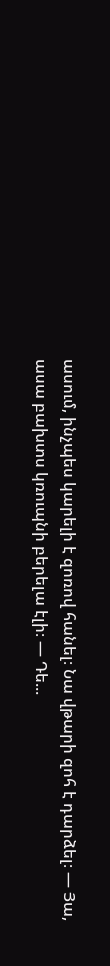ասում, ինչպես կարելի է զոռով հանել։ Նա վթարի զոհ է դարձել։ — Յա, ասա բախտս կռուպնի բերելա էլի։ — Դե...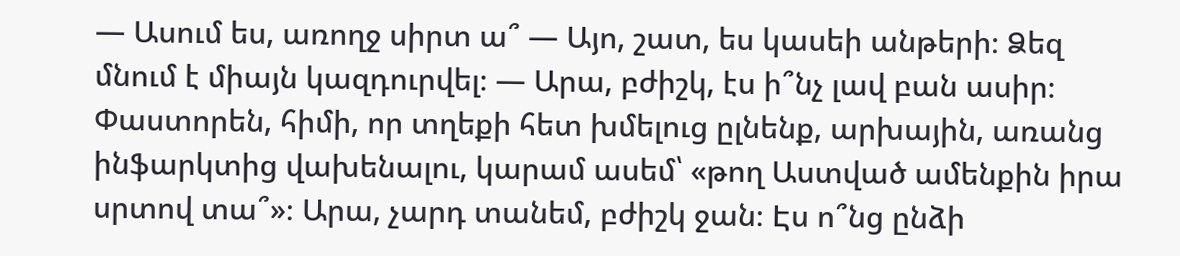— Ասում ես, առողջ սիրտ ա՞ — Այո, շատ, ես կասեի անթերի։ Ձեզ մնում է միայն կազդուրվել։ — Արա, բժիշկ, էս ի՞նչ լավ բան ասիր։ Փաստորեն, հիմի, որ տղեքի հետ խմելուց ըլնենք, արխային, առանց ինֆարկտից վախենալու, կարամ ասեմ՝ «թող Աստված ամենքին իրա սրտով տա՞»։ Արա, չարդ տանեմ, բժիշկ ջան։ Էս ո՞նց ընձի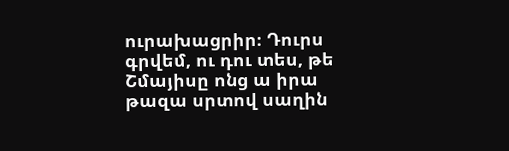ուրախացրիր։ Դուրս գրվեմ, ու դու տես, թե Շմայիսը ոնց ա իրա թազա սրտով սաղին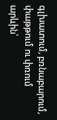գլխատում, բռնաբարում, փաթթում ու փռում արևին՝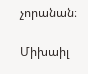չորանան։

Միխաիլ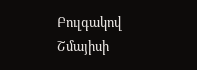Բուլգակով Շմայիսի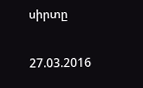սիրտը

27.03.2016